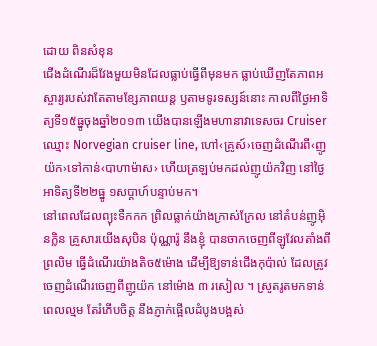ដោយ ពិនសំខុន
ជើងដំណើរដ៏វែងមួយមិនដែលធ្លាប់ធ្វើពីមុនមក ធ្លាប់ឃើញតែភាពអស្ចារ្យរបស់វាតែតាមខ្សែភាពយន្ត ឫតាមទូរទស្សន៍នោះ កាលពីថ្ងៃអាទិត្យទី១៥ធ្នូចុងឆ្នាំ២០១៣ យើងបានឡើងមហានាវាទេសចរ Cruiser ឈ្មោះ Norvegian cruiser line, ហៅ‹គ្រូស៍›ចេញដំណើរពី‹ញូយ៉ក›ទៅកាន់‹បាហាម៉ាស› ហើយត្រឡប់មកដល់ញូយ៉កវិញ នៅថ្ងៃអាទិត្យទី២២ធ្នូ ១សប្តាហ៍បន្ទាប់មក។
នៅពេលដែលព្យុះទឺកកក ព្រិលធ្លាក់យ៉ាងក្រាស់ក្រែល នៅតំបន់ញូអ៊ិនក្លិន គ្រួសារយើងសុបិន ប៉ុណ្ណារ៉ូ នឹងខ្ញុំ បានចាកចេញពីឡូវែលតាំងពីព្រលិម ធ្វើដំណើរយ៉ាងតិច៥ម៉ោង ដើម្បីឱ្យទាន់ជើងកុប៉ាល់ ដែលត្រូវចេញដំណើរចេញពីញូយ៉ក នៅម៉ោង ៣ រសៀល ។ ស្រូតរូតមកទាន់ពេលល្មម តែរំភើបចិត្ត នឹងភ្ញាក់ផ្អើលដំបូងបង្អស់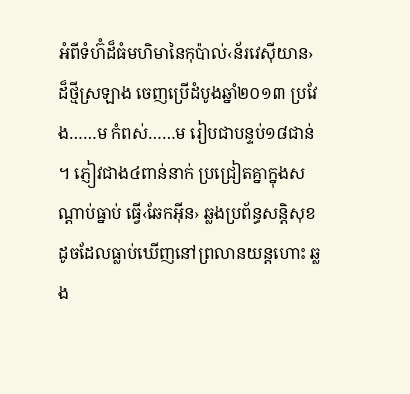អំពីទំហ៊ំដ៏ធំមហិមានៃកុប៉ាល់‹ន័រវេស៊ីយាន›ដ៏ថ្មីស្រឡាង ចេញប្រើដំបូងឆ្នាំ២០១៣ ប្រវែង……ម កំពស់……ម រៀបជាបន្ទប់១៨ជាន់ ។ ភ្ញៀវជាង៤ពាន់នាក់ ប្រជ្រៀតគ្នាក្នុងសណ្តាប់ធ្នាប់ ធ្វើ‹ឆែកអ៊ីន› ឆ្លងប្រព័ន្ធសន្តិសុខដូចដែលធ្លាប់ឃើញនៅព្រលានយន្តហោះ ឆ្លង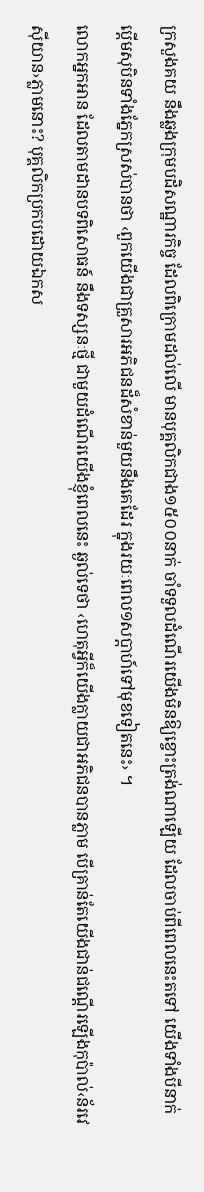ក្រសួងគយ នឹងឆ្លងក្រុមបដិសណ្ឋារកិច្ច ដែលពិក្រោមដល់លើ មានបុគ្គលិកជាង១៥០០នាក់ ចាំទទួលដំណើរយើងមិនឱ្យខ្ចោះត្រង់ណាឡើយ ដែលចាប់ពីពេលនេះតទៅ យើងទាំងបីនាក់ ប្តើមសុបិនទាំងភ្នែកស្រស់បានថា ‹ពួកយើងជាគ្រួសារអភិជនដ៏សំខាន់មួយនឹងគេដែរ ក្នុងរយៈពេល១សប្តាហ៍ទៅមុខទៀតនេះ› ។
លោកអ្នកអាន ដែលតាមដានបទពិសោធន៍ នឹងទស្សនៈថ្មី ជាមួយដំណើរយើងខ្ញុំពេលនេះ ឆ្ងល់ទេថា ‹ហេតុអ្វីក៏យើងក្លាយជាអភិជនបានភ្លាម បើគ្រាន់តែយើងជាន់ជណ្តើរឡើងកុប៉ាល់‹ន័រវេស៊ីយាន›ភ្លាមនោះ? បុគ្គលិកប្រកបដោយឯកស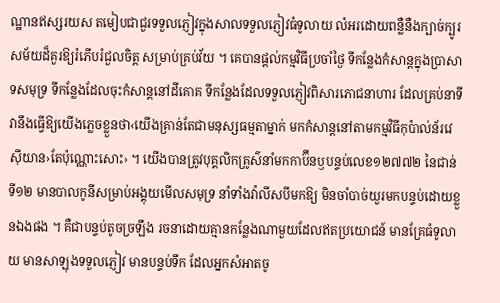ណ្ឋានឥស្សរយស តមៀបជាជួរទទួលភ្ញៀវក្នុងសាលទទួលភ្ញៀវធំទូលាយ លំអរដោយពន្លឺនឺងក្បាច់ក្បូរសម័យដ៏គួរឱ្យរំភើបរំជួលចិត្ត សម្រាប់គ្រប់វ័យ ។ គេបានផ្តល់កម្មវិធីប្រចាំថ្ងៃ ទីកន្លែងកំសាន្តក្នុងប្រាសាទសមុទ្រ ទីកន្លែងដែលចុះកំសាន្តនៅដីគោគ ទីកន្លែងដែលទទួលភ្ញៀវពិសារភោជនាហារ ដែលគ្រប់នាទី វានឹងធ្វើឱ្យយើងភ្លេចខ្លួនថា‹យើងគ្រាន់តែជាមនុស្សធម្មតាម្នាក់ មកកំសាន្តនៅតាមកម្មវិធីកុប៉ាល់ន័រវេស៊ីយាន›តែប៉ុណ្ណោះសោះ› ។ យើងបានត្រូវបុគ្គលិកគ្រូស៌នាំមកកាប៊ីនឫបន្ទប់លេខ១២៧៧២ នៃជាន់ទី១២ មានបាលកូនីសម្រាប់អង្គុយមើលសមុទ្រ នាំទាំងវ៉ាលីសបីមកឱ្យ មិនចាំបាច់យួរមកបន្ទប់ដោយខ្លួនឯងផង ។ គឺជាបន្ទប់តូចច្រឡឹង រចនាដោយគ្មានកន្លែងណាមួយដែលឥតប្រយោជន៍ មានគ្រែធំទូលាយ មានសាឡុងទទួលភ្ញៀវ មានបន្ទប់ទឹក ដែលអ្នកសំអាតចូ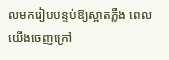លមករៀបបន្ទប់ឱ្យស្អាតភ្លឺង ពេលយើងចេញក្រៅ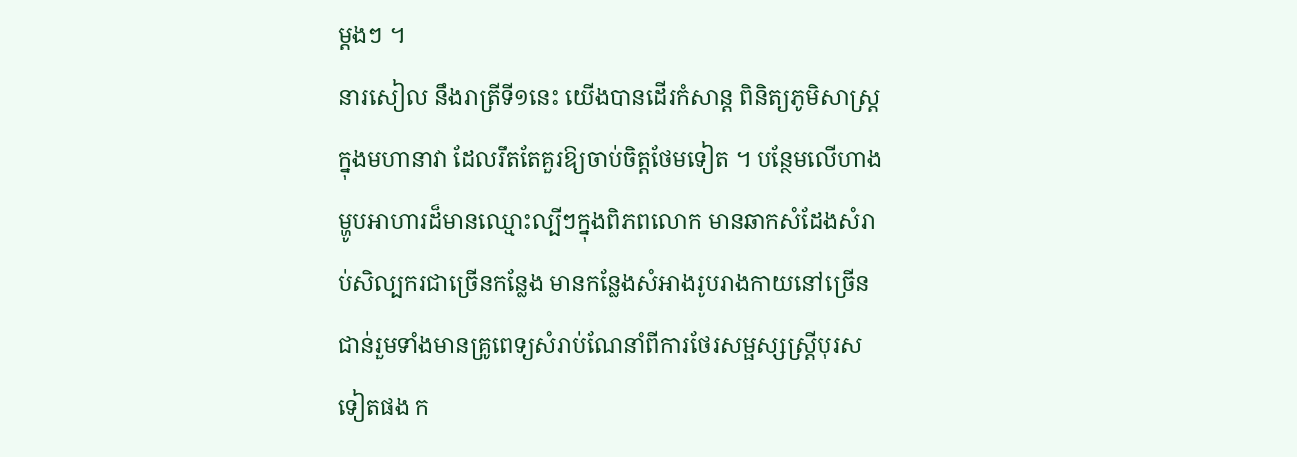ម្តងៗ ។
នារសៀល នឹងរាត្រីទី១នេះ យើងបានដើរកំសាន្ត ពិនិត្យភូមិសាស្ត្រក្នុងមហានាវា ដែលរឹតតែគួរឱ្យចាប់ចិត្តថែមទៀត ។ បន្ថែមលើហាងម្ហូបអាហារដ៏មានឈ្មោះល្បីៗក្នុងពិភពលោក មានឆាកសំដែងសំរាប់សិល្បករជាច្រើនកន្លែង មានកន្លែងសំអាងរូបរាងកាយនៅច្រើនជាន់រួមទាំងមានគ្រូពេទ្យសំរាប់ណែនាំពីការថែរសម្ផស្សស្ត្រីបុរសទៀតផង ក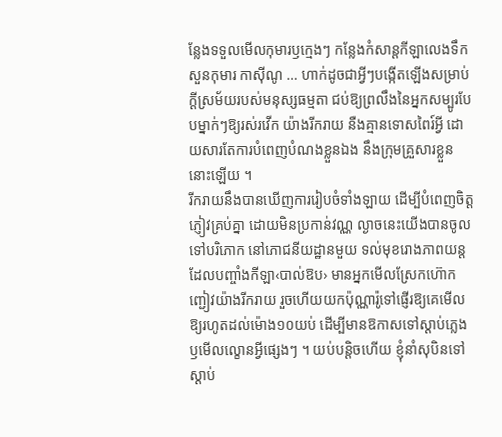ន្លែងទទួលមើលកុមារឫក្មេងៗ កន្លែងកំសាន្តកីឡាលេងទឹក សួនកុមារ កាស៊ីណូ … ហាក់ដូចជាអ្វីៗបង្កើតឡើងសម្រាប់ក្តីស្រម័យរបស់មនុស្សធម្មតា ជប់ឱ្យព្រលឹងនៃអ្នកសម្បូរបែបម្នាក់ៗឱ្យរស់រវើក យ៉ាងរីករាយ នឺងគ្មានទោសពៃរ៍អ្វី ដោយសារតែការបំពេញបំណងខ្លួនឯង នឹងក្រុមគ្រួសារខ្លួននោះឡើយ ។
រីករាយនឹងបានឃើញការរៀបចំទាំងឡាយ ដើម្បីបំពេញចិត្តភ្ញៀវគ្រប់គ្នា ដោយមិនប្រកាន់វណ្ណ ល្ងាចនេះយើងបានចូលទៅបរិភោក នៅភោជនីយដ្ឋានមួយ ទល់មុខរោងភាពយន្តដែលបញ្ចាំងកីឡា‹បាល់ឱប› មានអ្នកមើលស្រែកហ៊ោកញ្ជៀវយ៉ាងរីករាយ រួចហើយយកប៉ុណ្ណារ៉ូទៅផ្ញើរឱ្យគេមើលឱ្យរហូតដល់ម៉ោង១០យប់ ដើម្បីមានឱកាសទៅស្តាប់ភ្លេង ឫមើលល្ខោនអ្វីផ្សេងៗ ។ យប់បន្តិចហើយ ខ្ញុំនាំសុបិនទៅស្តាប់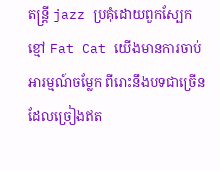តន្រ្តី jazz ប្រគុំដោយពួកស្បែកខ្មៅ Fat Cat យើងមានការចាប់អារម្មណ៍ចម្លែក ពីរោះនឹងបទជាច្រើនដែលច្រៀងឥត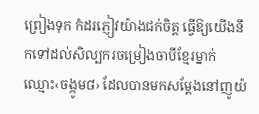ព្រៀងទុក កំដរភ្ញៀវយ៉ាងជក់ចិត្ត ធ្វើឱ្យយើងនឹកទៅដល់សិល្បករចម្រៀងចាបីខ្មែរម្នាក់ឈ្មោះ‹ចង្កូម៨› ដែលបានមកសម្តែងនៅញូយ៉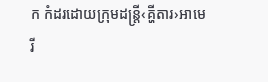ក កំដរដោយក្រុមដន្ត្រី‹គ្ហីតារ›អាមេរី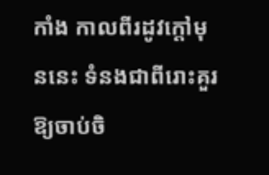កាំង កាលពីរដូវក្តៅមុននេះ ទំនងជាពីរោះគួរឱ្យចាប់ចិ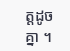ត្តដូចគ្នា ។